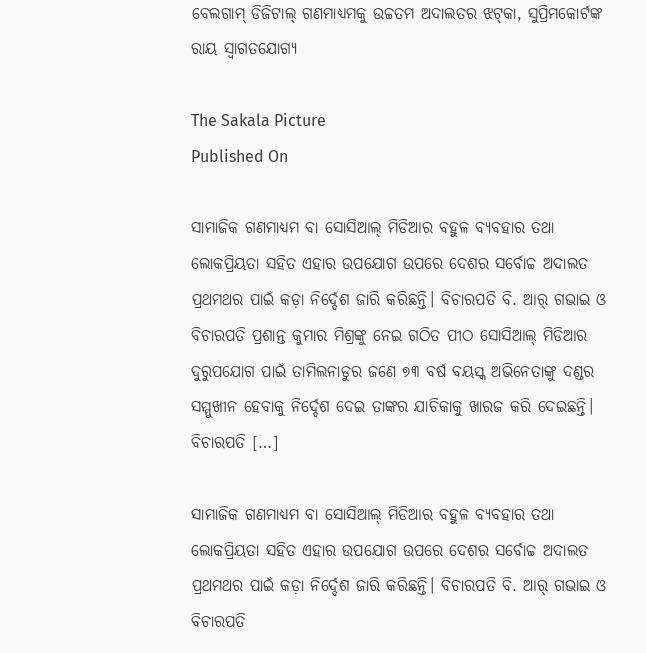ବେଲଗାମ୍‌‌ ଡିଜିଟାଲ୍‌‌ ଗଣମାଧ୍ୟମକୁ ଉଚ୍ଚତମ ଅଦାଲତର ଝଟ୍‌‌କା, ସୁପ୍ରିମକୋର୍ଟଙ୍କ ରାୟ ସ୍ୱାଗତଯୋଗ୍ୟ

The Sakala Picture
Published On

ସାମାଜିକ ଗଣମାଧ୍ୟମ ବା ସୋସିଆଲ୍‌‌ ମିଡିଆର ବହୁଳ ବ୍ୟବହାର ତଥା ଲୋକପ୍ରିୟତା ସହିତ ଏହାର ଉପଯୋଗ ଉପରେ ଦେଶର ସର୍ବୋଚ୍ଚ ଅଦାଲତ ପ୍ରଥମଥର ପାଇଁ କଡ଼ା ନିର୍ଦ୍ଦେଶ ଜାରି କରିଛନ୍ତି। ବିଚାରପତି ବି. ଆର୍‌‌ ଗଭାଇ ଓ ବିଚାରପତି ପ୍ରଶାନ୍ତ କୁମାର ମିଶ୍ରଙ୍କୁ ନେଇ ଗଠିତ ପୀଠ ସୋସିଆଲ୍‌‌ ମିଡିଆର ଦୁରୁପଯୋଗ ପାଇଁ ତାମିଲନାଡୁର ଜଣେ ୭୩ ବର୍ଷ ବୟସ୍କ ଅଭିନେତାଙ୍କୁ ଦଣ୍ଡର ସମ୍ମୁଖୀନ ହେବାକୁ ନିର୍ଦ୍ଦେଶ ଦେଇ ତାଙ୍କର ଯାଚିକାକୁ ଖାରଜ କରି ଦେଇଛନ୍ତି। ବିଚାରପତି […]

ସାମାଜିକ ଗଣମାଧ୍ୟମ ବା ସୋସିଆଲ୍‌‌ ମିଡିଆର ବହୁଳ ବ୍ୟବହାର ତଥା ଲୋକପ୍ରିୟତା ସହିତ ଏହାର ଉପଯୋଗ ଉପରେ ଦେଶର ସର୍ବୋଚ୍ଚ ଅଦାଲତ ପ୍ରଥମଥର ପାଇଁ କଡ଼ା ନିର୍ଦ୍ଦେଶ ଜାରି କରିଛନ୍ତି। ବିଚାରପତି ବି. ଆର୍‌‌ ଗଭାଇ ଓ ବିଚାରପତି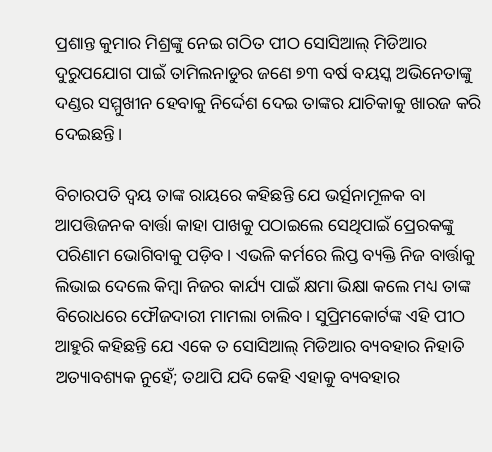ପ୍ରଶାନ୍ତ କୁମାର ମିଶ୍ରଙ୍କୁ ନେଇ ଗଠିତ ପୀଠ ସୋସିଆଲ୍‌‌ ମିଡିଆର ଦୁରୁପଯୋଗ ପାଇଁ ତାମିଲନାଡୁର ଜଣେ ୭୩ ବର୍ଷ ବୟସ୍କ ଅଭିନେତାଙ୍କୁ ଦଣ୍ଡର ସମ୍ମୁଖୀନ ହେବାକୁ ନିର୍ଦ୍ଦେଶ ଦେଇ ତାଙ୍କର ଯାଚିକାକୁ ଖାରଜ କରି ଦେଇଛନ୍ତି।

ବିଚାରପତି ଦ୍ୱୟ ତାଙ୍କ ରାୟରେ କହିଛନ୍ତି ଯେ ଭର୍ତ୍ସନାମୂଳକ ବା ଆପତ୍ତିଜନକ ବାର୍ତ୍ତା କାହା ପାଖକୁ ପଠାଇଲେ ସେଥିପାଇଁ ପ୍ରେରକଙ୍କୁ ପରିଣାମ ଭୋଗିବାକୁ ପଡ଼ିବ। ଏଭଳି କର୍ମରେ ଲିପ୍ତ ବ୍ୟକ୍ତି ନିଜ ବାର୍ତ୍ତାକୁ ଲିଭାଇ ଦେଲେ କିମ୍ବା ନିଜର କାର୍ଯ୍ୟ ପାଇଁ କ୍ଷମା ଭିକ୍ଷା କଲେ ମଧ୍ୟ ତାଙ୍କ ବିରୋଧରେ ଫୌଜଦାରୀ ମାମଲା ଚାଲିବ। ସୁପ୍ରିମକୋର୍ଟଙ୍କ ଏହି ପୀଠ ଆହୁରି କହିଛନ୍ତି ଯେ ଏକେ ତ ସୋସିଆଲ୍‌‌ ମିଡିଆର ବ୍ୟବହାର ନିହାତି ଅତ୍ୟାବଶ୍ୟକ ନୁହେଁ; ତଥାପି ଯଦି କେହି ଏହାକୁ ବ୍ୟବହାର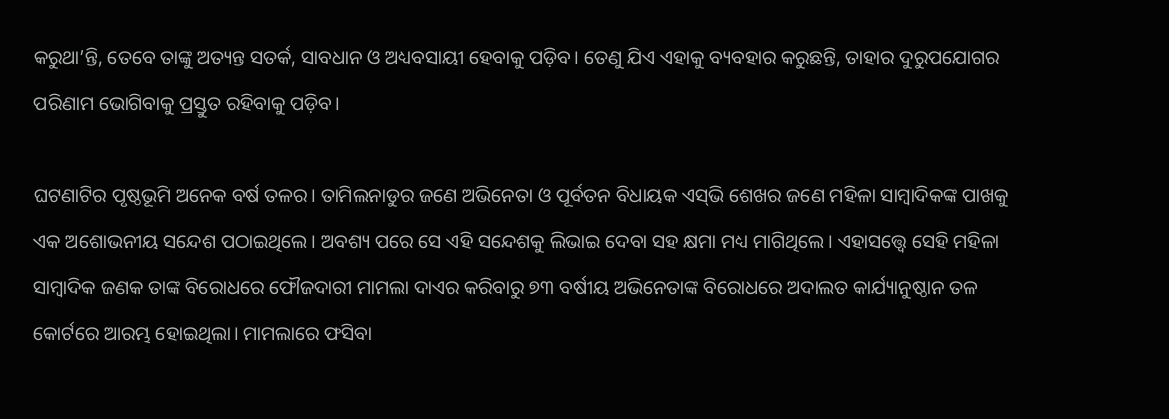କରୁଥା’ନ୍ତି, ତେବେ ତାଙ୍କୁ ଅତ୍ୟନ୍ତ ସତର୍କ, ସାବଧାନ ଓ ଅଧ୍ୟବସାୟୀ ହେବାକୁ ପଡ଼ିବ। ତେଣୁ ଯିଏ ଏହାକୁ ବ୍ୟବହାର କରୁଛନ୍ତି, ତାହାର ଦୁରୁପଯୋଗର ପରିଣାମ ଭୋଗିବାକୁ ପ୍ରସ୍ତୁତ ରହିବାକୁ ପଡ଼ିବ।

ଘଟଣାଟିର ପୃଷ୍ଠଭୂମି ଅନେକ ବର୍ଷ ତଳର। ତାମିଲନାଡୁର ଜଣେ ଅଭିନେତା ଓ ପୂର୍ବତନ ବିଧାୟକ ଏସ୍‌‌ଭି ଶେଖର ଜଣେ ମହିଳା ସାମ୍ବାଦିକଙ୍କ ପାଖକୁ ଏକ ଅଶୋଭନୀୟ ସନ୍ଦେଶ ପଠାଇଥିଲେ। ଅବଶ୍ୟ ପରେ ସେ ଏହି ସନ୍ଦେଶକୁ ଲିଭାଇ ଦେବା ସହ କ୍ଷମା ମଧ୍ୟ ମାଗିଥିଲେ। ଏହାସତ୍ତ୍ବେ ସେହି ମହିଳା ସାମ୍ବାଦିକ ଜଣକ ତାଙ୍କ ବିରୋଧରେ ଫୌଜଦାରୀ ମାମଲା ଦାଏର କରିବାରୁ ୭୩ ବର୍ଷୀୟ ଅଭିନେତାଙ୍କ ବିରୋଧରେ ଅଦାଲତ କାର୍ଯ୍ୟାନୁଷ୍ଠାନ ତଳ କୋର୍ଟରେ ଆରମ୍ଭ ହୋଇଥିଲା। ମାମଲାରେ ଫସିବା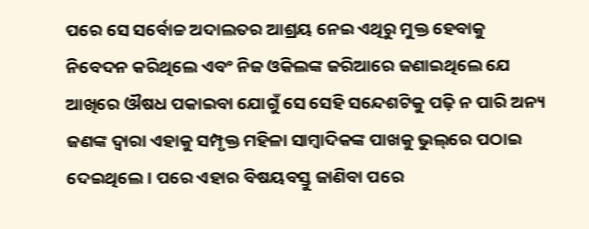ପରେ ସେ ସର୍ବୋଚ୍ଚ ଅଦାଲତର ଆଶ୍ରୟ ନେଇ ଏଥିରୁ ମୁକ୍ତ ହେବାକୁ ନିବେଦନ କରିଥିଲେ ଏବଂ ନିଜ ଓକିଲଙ୍କ ଜରିଆରେ ଜଣାଇଥିଲେ ଯେ ଆଖିରେ ଔଷଧ ପକାଇବା ଯୋଗୁଁ ସେ ସେହି ସନ୍ଦେଶଟିକୁ ପଢ଼ି ନ ପାରି ଅନ୍ୟ ଜଣଙ୍କ ଦ୍ୱାରା ଏହାକୁ ସମ୍ପୃକ୍ତ ମହିଳା ସାମ୍ବାଦିକଙ୍କ ପାଖକୁ ଭୁଲ୍‌‌ରେ ପଠାଇ ଦେଇଥିଲେ। ପରେ ଏହାର ବିଷୟବସ୍ତୁ ଜାଣିବା ପରେ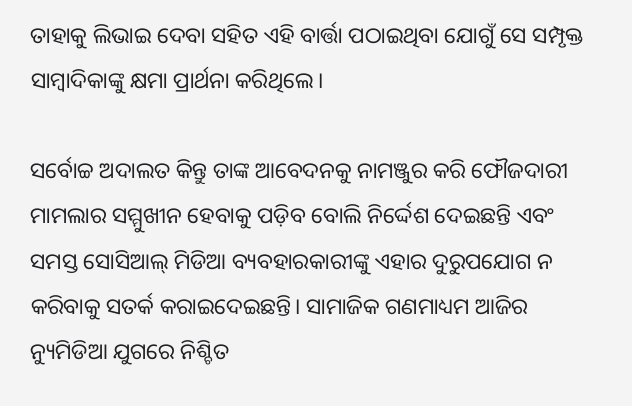ତାହାକୁ ଲିଭାଇ ଦେବା ସହିତ ଏହି ବାର୍ତ୍ତା ପଠାଇଥିବା ଯୋଗୁଁ ସେ ସମ୍ପୃକ୍ତ ସାମ୍ବାଦିକାଙ୍କୁ କ୍ଷମା ପ୍ରାର୍ଥନା କରିଥିଲେ।

ସର୍ବୋଚ୍ଚ ଅଦାଲତ କିନ୍ତୁ ତାଙ୍କ ଆବେଦନକୁ ନାମଞ୍ଜୁର କରି ଫୌଜଦାରୀ ମାମଲାର ସମ୍ମୁଖୀନ ହେବାକୁ ପଡ଼ିବ ବୋଲି ନିର୍ଦ୍ଦେଶ ଦେଇଛନ୍ତି ଏବଂ ସମସ୍ତ ସୋସିଆଲ୍‌‌ ମିଡିଆ ବ୍ୟବହାରକାରୀଙ୍କୁ ଏହାର ଦୁରୁପଯୋଗ ନ କରିବାକୁ ସତର୍କ କରାଇଦେଇଛନ୍ତି। ସାମାଜିକ ଗଣମାଧ୍ୟମ ଆଜିର ନ୍ୟୁମିଡିଆ ଯୁଗରେ ନିଶ୍ଚିତ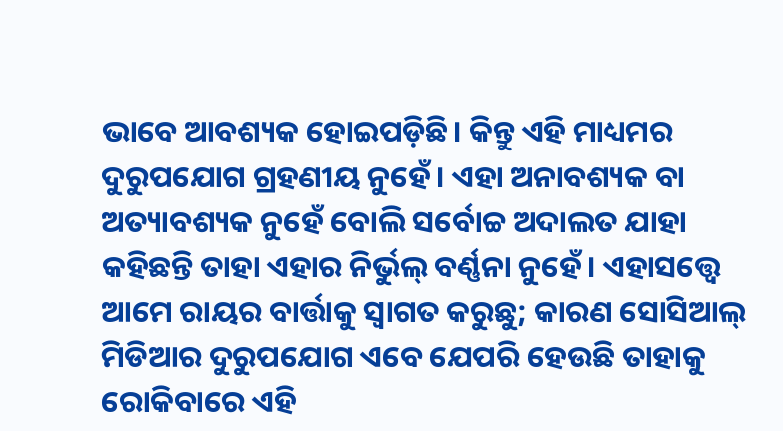ଭାବେ ଆବଶ୍ୟକ ହୋଇପଡ଼ିଛି। କିନ୍ତୁ ଏହି ମାଧ୍ୟମର ଦୁରୁପଯୋଗ ଗ୍ରହଣୀୟ ନୁହେଁ। ଏହା ଅନାବଶ୍ୟକ ବା ଅତ୍ୟାବଶ୍ୟକ ନୁହେଁ ବୋଲି ସର୍ବୋଚ୍ଚ ଅଦାଲତ ଯାହା କହିଛନ୍ତି ତାହା ଏହାର ନିର୍ଭୁଲ୍‌‌ ବର୍ଣ୍ଣନା ନୁହେଁ। ଏହାସତ୍ତ୍ବେ ଆମେ ରାୟର ବାର୍ତ୍ତାକୁ ସ୍ୱାଗତ କରୁଛୁ; କାରଣ ସୋସିଆଲ୍‌‌ ମିଡିଆର ଦୁରୁପଯୋଗ ଏବେ ଯେପରି ହେଉଛି ତାହାକୁ ରୋକିବାରେ ଏହି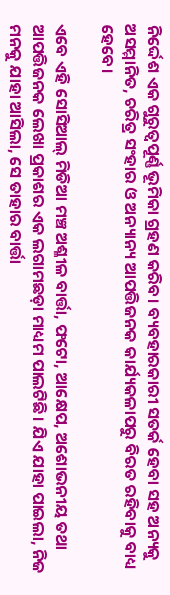ନିର୍ଦ୍ଦେଶ ଏକ ଗୁରୁତ୍ୱପୂର୍ଣ୍ଣ ଭୂମିକା ଗ୍ରହଣ କରିବ। ବ୍ୟବହାରକାରୀ ସତର୍କ ହେବା ସହ ଅନ୍ୟକୁ ଅସମ୍ମାନିତ, ଚରିତ୍ର ସଂହାର ଓ ଅନ୍ୟାନ୍ୟ ଆପତ୍ତିଜନକ କାର୍ଯ୍ୟକଳାପରୁ ବିରତ ରହିବାକୁ ବାଧ୍ୟ ହେବେ।

ଏବେ ଏହି ସୋସିଆଲ୍‌‌ ମିଡିଆ ମଞ୍ଚ ଅଶ୍ଳୀଳ ବାର୍ତ୍ତା, ଫଟୋ, ଆକ୍ଷେପ, ଅଶୋଭନୀୟ ତଥା ଆପତ୍ତିଜନକ ଲେଖା ପ୍ରକାଶର ଏକ ଲଗାମଛଡ଼ା ମାଧ୍ୟମ ପାଲଟିଛି। ଯିଏ ଯାହା ପାଇଲା, ନିଜ ମନକୁ ଯାହା ଆସିଲା, ସେ ତାହାର ବାର୍ତ୍ତା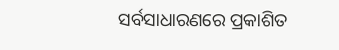ସର୍ବସାଧାରଣରେ ପ୍ରକାଶିତ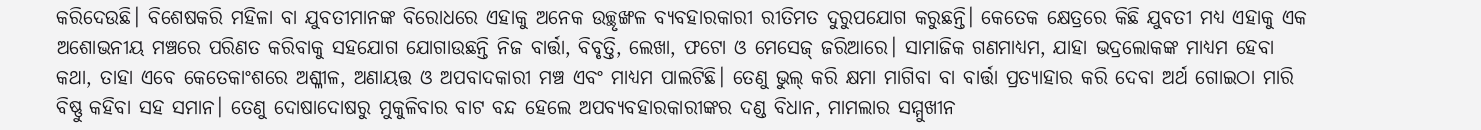କରିଦେଉଛି। ବିଶେଷକରି ମହିଳା ବା ଯୁବତୀମାନଙ୍କ ବିରୋଧରେ ଏହାକୁ ଅନେକ ଉଚ୍ଛୃଙ୍ଖଳ ବ୍ୟବହାରକାରୀ ରୀତିମତ ଦୁରୁପଯୋଗ କରୁଛନ୍ତି। କେତେକ କ୍ଷେତ୍ରରେ କିଛି ଯୁବତୀ ମଧ୍ୟ ଏହାକୁ ଏକ ଅଶୋଭନୀୟ ମଞ୍ଚରେ ପରିଣତ କରିବାକୁ ସହଯୋଗ ଯୋଗାଉଛନ୍ତି ନିଜ ବାର୍ତ୍ତା, ବିବୃତ୍ତି, ଲେଖା, ଫଟୋ ଓ ମେସେଜ୍‌‌ ଜରିଆରେ। ସାମାଜିକ ଗଣମାଧ୍ୟମ, ଯାହା ଭଦ୍ରଲୋକଙ୍କ ମାଧ୍ୟମ ହେବା କଥା, ତାହା ଏବେ କେତେକାଂଶରେ ଅଶ୍ଳୀଳ, ଅଣାୟତ୍ତ ଓ ଅପବାଦକାରୀ ମଞ୍ଚ ଏବଂ ମାଧ୍ୟମ ପାଲଟିଛି। ତେଣୁ ଭୁଲ୍‌‌ କରି କ୍ଷମା ମାଗିବା ବା ବାର୍ତ୍ତା ପ୍ରତ୍ୟାହାର କରି ଦେବା ଅର୍ଥ ଗୋଇଠା ମାରି ବିଷ୍ଣୁ କହିବା ସହ ସମାନ। ତେଣୁ ଦୋଷାଦୋଷରୁ ମୁକୁଳିବାର ବାଟ ବନ୍ଦ ହେଲେ ଅପବ୍ୟବହାରକାରୀଙ୍କର ଦଣ୍ଡ ବିଧାନ, ମାମଲାର ସମ୍ମୁଖୀନ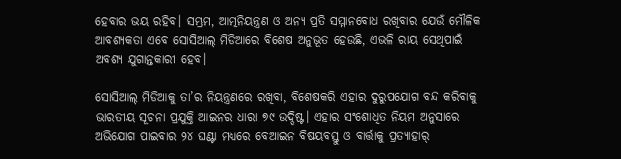ହେବାର ଭୟ ରହିବ। ସମ୍ଭ୍ରମ, ଆତ୍ମନିୟନ୍ତ୍ରଣ ଓ ଅନ୍ୟ ପ୍ରତି ସମ୍ମାନବୋଧ ରଖିବାର ଯେଉଁ ମୌଳିକ ଆବଶ୍ୟକତା ଏବେ ସୋସିଆଲ୍‌‌ ମିଡିଆରେ ବିଶେଷ ଅନୁଭୂତ ହେଉଛି, ଏଭଳି ରାୟ ସେଥିପାଇଁ ଅବଶ୍ୟ ଯୁଗାନ୍ତକାରୀ ହେବ।

ସୋସିଆଲ୍‌‌ ମିଡିଆକୁ ତା’ର ନିୟନ୍ତ୍ରଣରେ ରଖିବା, ବିଶେଷକରି ଏହାର ଦୁରୁପଯୋଗ ବନ୍ଦ କରିବାକୁ ଭାରତୀୟ ସୂଚନା ପ୍ରଯୁକ୍ତି ଆଇନର ଧାରା ୭୯ ଉଦ୍ଦିଷ୍ଟ। ଏହାର ସଂଶୋଧିତ ନିୟମ ଅନୁସାରେ ଅଭିଯୋଗ ପାଇବାର ୨୪ ଘଣ୍ଟା ମଧ୍ୟରେ ବେଆଇନ ବିଷୟବସ୍ତୁ ଓ ବାର୍ତ୍ତାକୁ ପ୍ରତ୍ୟାହାର୍‌‌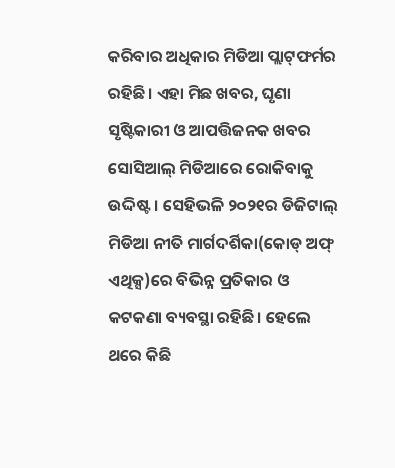କରିବାର ଅଧିକାର ମିଡିଆ ପ୍ଲାଟ୍‌‌ଫର୍ମର ରହିଛି। ଏହା ମିଛ ଖବର, ଘୃଣା ସୃଷ୍ଟିକାରୀ ଓ ଆପତ୍ତିଜନକ ଖବର ସୋସିଆଲ୍‌‌ ମିଡିଆରେ ରୋକିବାକୁ ଉଦ୍ଦିଷ୍ଟ। ସେହିଭଳି ୨୦୨୧ର ଡିଜିଟାଲ୍‌‌ ମିଡିଆ ନୀତି ମାର୍ଗଦର୍ଶିକା(କୋଡ୍‌‌ ଅଫ୍‌‌ ଏଥିକ୍ସ)ରେ ବିଭିନ୍ନ ପ୍ରତିକାର ଓ କଟକଣା ବ୍ୟବସ୍ଥା ରହିଛି। ହେଲେ ଥରେ କିଛି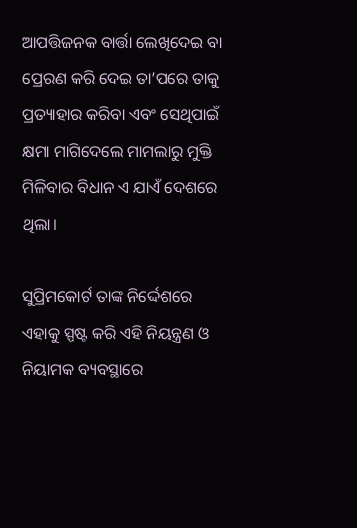ଆପତ୍ତିଜନକ ବାର୍ତ୍ତା ଲେଖିଦେଇ ବା ପ୍ରେରଣ କରି ଦେଇ ତା’ପରେ ତାକୁ ପ୍ରତ୍ୟାହାର କରିବା ଏବଂ ସେଥିପାଇଁ କ୍ଷମା ମାଗିଦେଲେ ମାମଲାରୁ ମୁକ୍ତି ମିଳିବାର ବିଧାନ ଏ ଯାଏଁ ଦେଶରେ ଥିଲା।

ସୁପ୍ରିମକୋର୍ଟ ତାଙ୍କ ନିର୍ଦ୍ଦେଶରେ ଏହାକୁ ସ୍ପଷ୍ଟ କରି ଏହି ନିୟନ୍ତ୍ରଣ ଓ ନିୟାମକ ବ୍ୟବସ୍ଥାରେ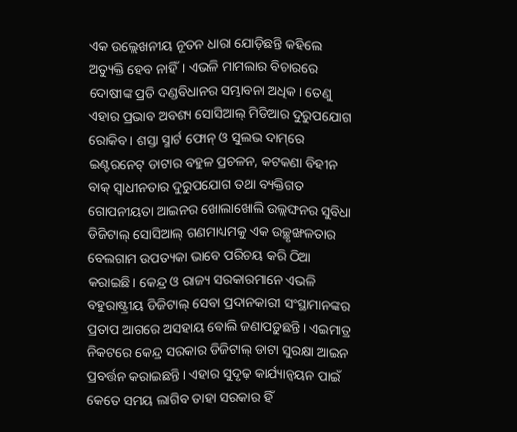ଏକ ଉଲ୍ଲେଖନୀୟ ନୂତନ ଧାରା ଯୋଡ଼ିଛନ୍ତି କହିଲେ ଅତ୍ୟୁକ୍ତି ହେବ ନାହିଁ। ଏଭଳି ମାମଲାର ବିଚାରରେ ଦୋଷୀଙ୍କ ପ୍ରତି ଦଣ୍ଡବିଧାନର ସମ୍ଭାବନା ଅଧିକ। ତେଣୁ ଏହାର ପ୍ରଭାବ ଅବଶ୍ୟ ସୋସିଆଲ୍‌‌ ମିଡିଆର ଦୁରୁପଯୋଗ ରୋକିବ। ଶସ୍ତା ସ୍ମାର୍ଟ ଫୋନ୍‌‌ ଓ ସୁଲଭ ଦାମ୍‌‌ରେ ଇଣ୍ଟରନେଟ୍‌‌ ଡାଟାର ବହୁଳ ପ୍ରଚଳନ, କଟକଣା ବିହୀନ ବାକ୍‌‌ ସ୍ୱାଧୀନତାର ଦୁରୁପଯୋଗ ତଥା ବ୍ୟକ୍ତିଗତ ଗୋପନୀୟତା ଆଇନର ଖୋଲାଖୋଲି ଉଲ୍ଲଙ୍ଘନର ସୁବିଧା ଡିଜିଟାଲ୍‌‌ ସୋସିଆଲ୍‌‌ ଗଣମାଧ୍ୟମକୁ ଏକ ଉଚ୍ଛୃଙ୍ଖଳତାର ବେଲଗାମ ଉପତ୍ୟକା ଭାବେ ପରିଚୟ କରି ଠିଆ କରାଇଛି। କେନ୍ଦ୍ର ଓ ରାଜ୍ୟ ସରକାରମାନେ ଏଭଳି ବହୁରାଷ୍ଟ୍ରୀୟ ଡିଜିଟାଲ୍‌‌ ସେବା ପ୍ରଦାନକାରୀ ସଂସ୍ଥାମାନଙ୍କର ପ୍ରତାପ ଆଗରେ ଅସହାୟ ବୋଲି ଜଣାପଡ଼ୁଛନ୍ତି। ଏଇମାତ୍ର ନିକଟରେ କେନ୍ଦ୍ର ସରକାର ଡିଜିଟାଲ୍‌‌ ଡାଟା ସୁରକ୍ଷା ଆଇନ ପ୍ରବର୍ତ୍ତନ କରାଇଛନ୍ତି। ଏହାର ସୁଦୃଢ଼ କାର୍ଯ୍ୟାନ୍ୱୟନ ପାଇଁ କେତେ ସମୟ ଲାଗିବ ତାହା ସରକାର ହିଁ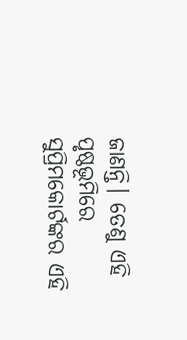ଜାଣନ୍ତି। ତେଣୁ ଏହି ପୃଷ୍ଠଭୂମିରେ ସୁପ୍ରିମକୋର୍ଟଙ୍କର ଏହି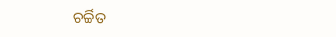ଚର୍ଚ୍ଚିତ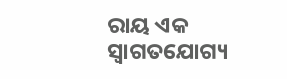ରାୟ ଏକ ସ୍ୱାଗତଯୋଗ୍ୟ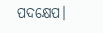ପଦକ୍ଷେପ।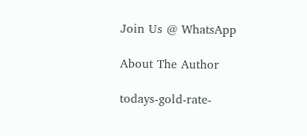Join Us @ WhatsApp

About The Author

todays-gold-rate-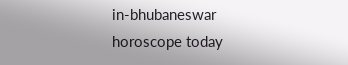in-bhubaneswar
horoscope today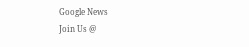Google News
Join Us @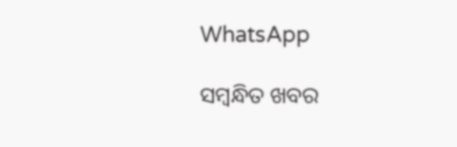WhatsApp

ସମ୍ବନ୍ଧିତ ଖବର